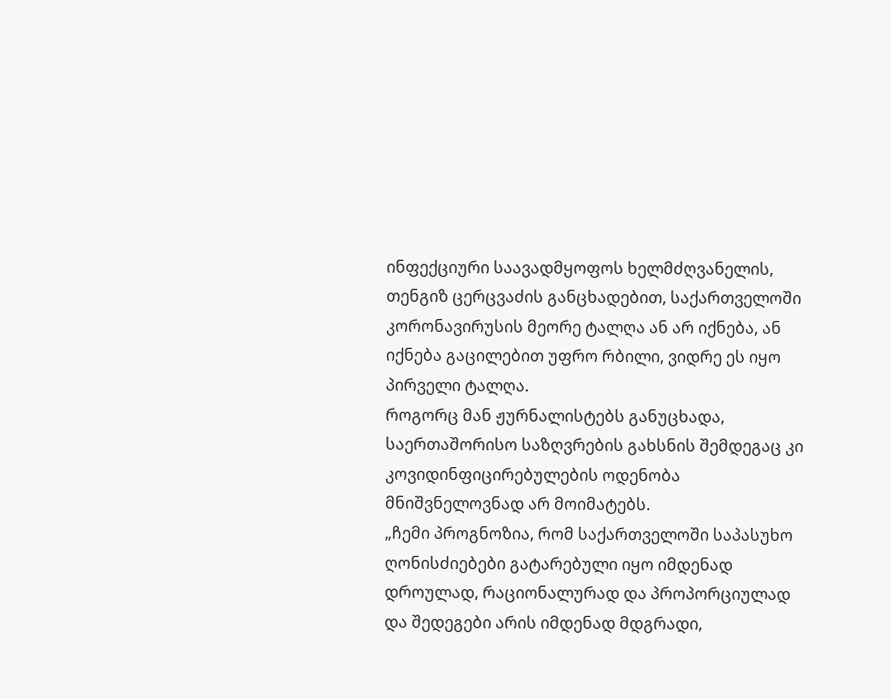ინფექციური საავადმყოფოს ხელმძღვანელის, თენგიზ ცერცვაძის განცხადებით, საქართველოში კორონავირუსის მეორე ტალღა ან არ იქნება, ან იქნება გაცილებით უფრო რბილი, ვიდრე ეს იყო პირველი ტალღა.
როგორც მან ჟურნალისტებს განუცხადა, საერთაშორისო საზღვრების გახსნის შემდეგაც კი კოვიდინფიცირებულების ოდენობა მნიშვნელოვნად არ მოიმატებს.
„ჩემი პროგნოზია, რომ საქართველოში საპასუხო ღონისძიებები გატარებული იყო იმდენად დროულად, რაციონალურად და პროპორციულად და შედეგები არის იმდენად მდგრადი,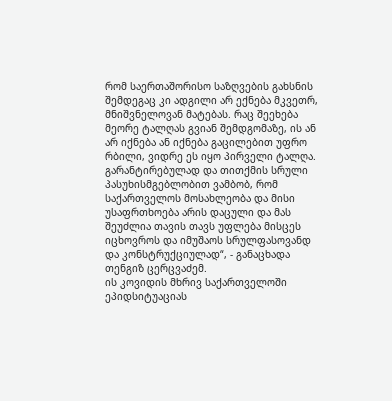რომ საერთაშორისო საზღვების გახსნის შემდეგაც კი ადგილი არ ექნება მკვეთრ, მნიშვნელოვან მატებას. რაც შეეხება მეორე ტალღას გვიან შემდგომაზე, ის ან არ იქნება ან იქნება გაცილებით უფრო რბილი, ვიდრე ეს იყო პირველი ტალღა.
გარანტირებულად და თითქმის სრული პასუხისმგებლობით ვამბობ, რომ საქართველოს მოსახლეობა და მისი უსაფრთხოება არის დაცული და მას შეუძლია თავის თავს უფლება მისცეს იცხოვროს და იმუშაოს სრულფასოვანდ და კონსტრუქციულად“, - განაცხადა თენგიზ ცერცვაძემ.
ის კოვიდის მხრივ საქართველოში ეპიდსიტუაციას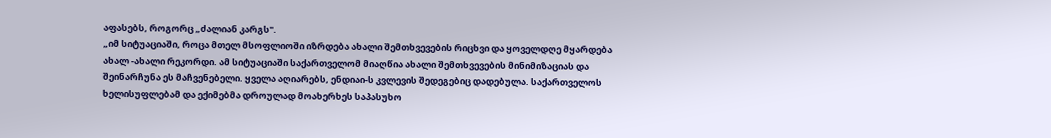აფასებს, როგორც „ძალიან კარგს".
„იმ სიტუაციაში, როცა მთელ მსოფლიოში იზრდება ახალი შემთხვევების რიცხვი და ყოველდღე მყარდება ახალ -ახალი რეკორდი. ამ სიტუაციაში საქართველომ მიაღწია ახალი შემთხვევების მინიმიზაციას და შეინარჩუნა ეს მაჩვენებელი. ყველა აღიარებს, ენდიაი-ს კვლევის შედეგებიც დადებულა. საქართველოს ხელისუფლებამ და ექიმებმა დროულად მოახერხეს საპასუხო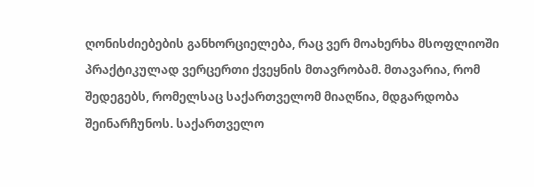ღონისძიებების განხორციელება, რაც ვერ მოახერხა მსოფლიოში პრაქტიკულად ვერცერთი ქვეყნის მთავრობამ. მთავარია, რომ შედეგებს, რომელსაც საქართველომ მიაღწია, მდგარდობა შეინარჩუნოს. საქართველო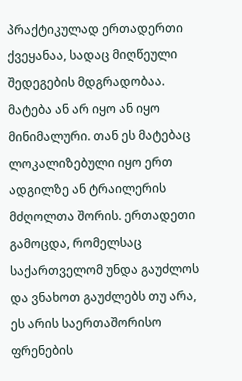პრაქტიკულად ერთადერთი ქვეყანაა, სადაც მიღწეული შედეგების მდგრადობაა. მატება ან არ იყო ან იყო მინიმალური. თან ეს მატებაც ლოკალიზებული იყო ერთ ადგილზე ან ტრაილერის მძღოლთა შორის. ერთადეთი გამოცდა, რომელსაც საქართველომ უნდა გაუძლოს და ვნახოთ გაუძლებს თუ არა, ეს არის საერთაშორისო ფრენების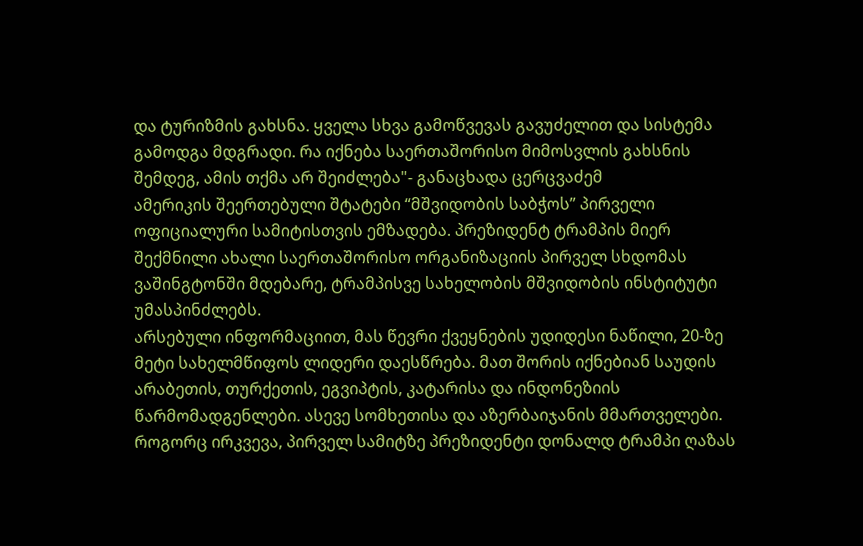და ტურიზმის გახსნა. ყველა სხვა გამოწვევას გავუძელით და სისტემა გამოდგა მდგრადი. რა იქნება საერთაშორისო მიმოსვლის გახსნის შემდეგ, ამის თქმა არ შეიძლება"- განაცხადა ცერცვაძემ
ამერიკის შეერთებული შტატები “მშვიდობის საბჭოს” პირველი ოფიციალური სამიტისთვის ემზადება. პრეზიდენტ ტრამპის მიერ შექმნილი ახალი საერთაშორისო ორგანიზაციის პირველ სხდომას ვაშინგტონში მდებარე, ტრამპისვე სახელობის მშვიდობის ინსტიტუტი უმასპინძლებს.
არსებული ინფორმაციით, მას წევრი ქვეყნების უდიდესი ნაწილი, 20-ზე მეტი სახელმწიფოს ლიდერი დაესწრება. მათ შორის იქნებიან საუდის არაბეთის, თურქეთის, ეგვიპტის, კატარისა და ინდონეზიის წარმომადგენლები. ასევე სომხეთისა და აზერბაიჯანის მმართველები.
როგორც ირკვევა, პირველ სამიტზე პრეზიდენტი დონალდ ტრამპი ღაზას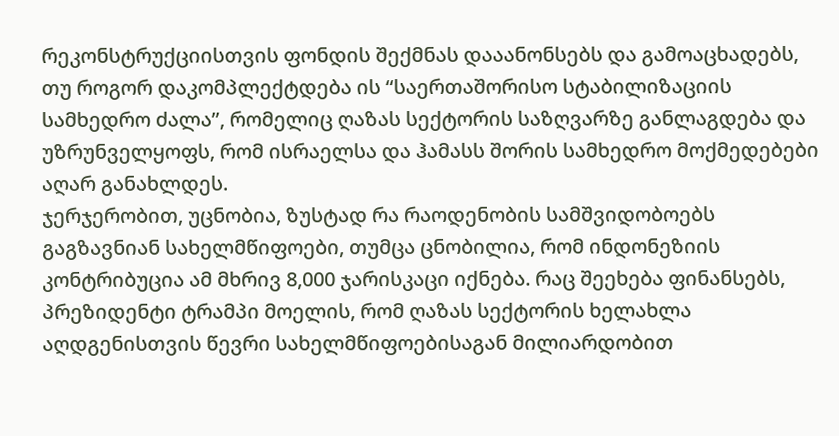რეკონსტრუქციისთვის ფონდის შექმნას დააანონსებს და გამოაცხადებს, თუ როგორ დაკომპლექტდება ის “საერთაშორისო სტაბილიზაციის სამხედრო ძალა”, რომელიც ღაზას სექტორის საზღვარზე განლაგდება და უზრუნველყოფს, რომ ისრაელსა და ჰამასს შორის სამხედრო მოქმედებები აღარ განახლდეს.
ჯერჯერობით, უცნობია, ზუსტად რა რაოდენობის სამშვიდობოებს გაგზავნიან სახელმწიფოები, თუმცა ცნობილია, რომ ინდონეზიის კონტრიბუცია ამ მხრივ 8,000 ჯარისკაცი იქნება. რაც შეეხება ფინანსებს, პრეზიდენტი ტრამპი მოელის, რომ ღაზას სექტორის ხელახლა აღდგენისთვის წევრი სახელმწიფოებისაგან მილიარდობით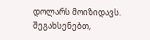დოლარს მოიზიდავს. შეგახსენებთ,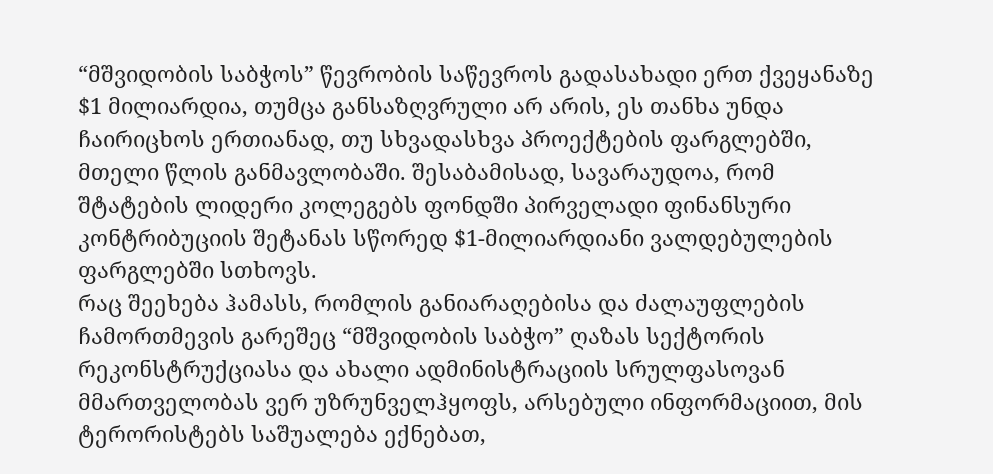“მშვიდობის საბჭოს” წევრობის საწევროს გადასახადი ერთ ქვეყანაზე $1 მილიარდია, თუმცა განსაზღვრული არ არის, ეს თანხა უნდა ჩაირიცხოს ერთიანად, თუ სხვადასხვა პროექტების ფარგლებში, მთელი წლის განმავლობაში. შესაბამისად, სავარაუდოა, რომ შტატების ლიდერი კოლეგებს ფონდში პირველადი ფინანსური კონტრიბუციის შეტანას სწორედ $1-მილიარდიანი ვალდებულების ფარგლებში სთხოვს.
რაც შეეხება ჰამასს, რომლის განიარაღებისა და ძალაუფლების ჩამორთმევის გარეშეც “მშვიდობის საბჭო” ღაზას სექტორის რეკონსტრუქციასა და ახალი ადმინისტრაციის სრულფასოვან მმართველობას ვერ უზრუნველჰყოფს, არსებული ინფორმაციით, მის ტერორისტებს საშუალება ექნებათ,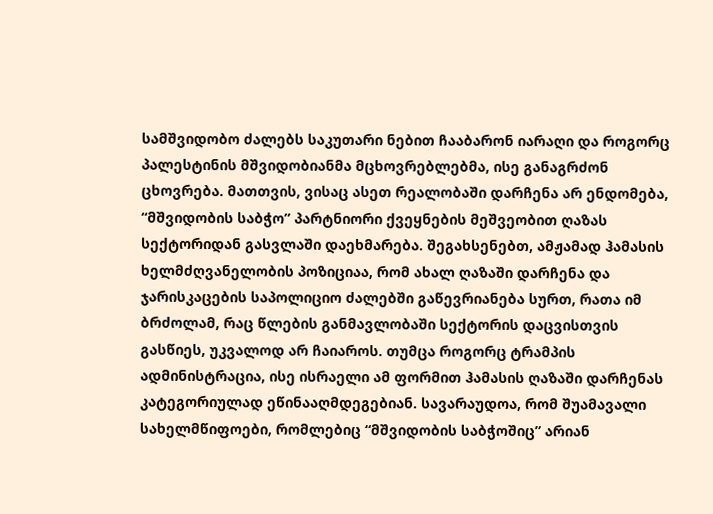სამშვიდობო ძალებს საკუთარი ნებით ჩააბარონ იარაღი და როგორც პალესტინის მშვიდობიანმა მცხოვრებლებმა, ისე განაგრძონ ცხოვრება. მათთვის, ვისაც ასეთ რეალობაში დარჩენა არ ენდომება, “მშვიდობის საბჭო” პარტნიორი ქვეყნების მეშვეობით ღაზას სექტორიდან გასვლაში დაეხმარება. შეგახსენებთ, ამჟამად ჰამასის ხელმძღვანელობის პოზიციაა, რომ ახალ ღაზაში დარჩენა და ჯარისკაცების საპოლიციო ძალებში გაწევრიანება სურთ, რათა იმ ბრძოლამ, რაც წლების განმავლობაში სექტორის დაცვისთვის გასწიეს, უკვალოდ არ ჩაიაროს. თუმცა როგორც ტრამპის ადმინისტრაცია, ისე ისრაელი ამ ფორმით ჰამასის ღაზაში დარჩენას კატეგორიულად ეწინააღმდეგებიან. სავარაუდოა, რომ შუამავალი სახელმწიფოები, რომლებიც “მშვიდობის საბჭოშიც” არიან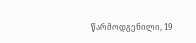წარმოდგენილი, 19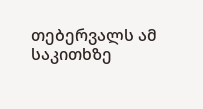თებერვალს ამ საკითხზე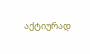აქტიურად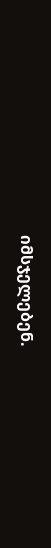იმსჯელებენ.